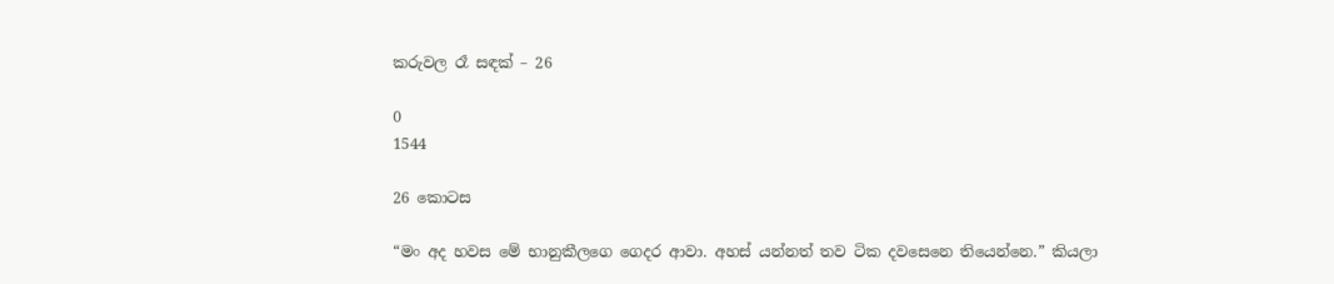කරුවල රෑ සඳක් – 26

0
1544

26 කොටස

“මං අද හවස මේ භානුකීලගෙ ගෙදර ආවා. අහස් යන්නත් තව ටික දවසෙනෙ තියෙන්නෙ.” කියලා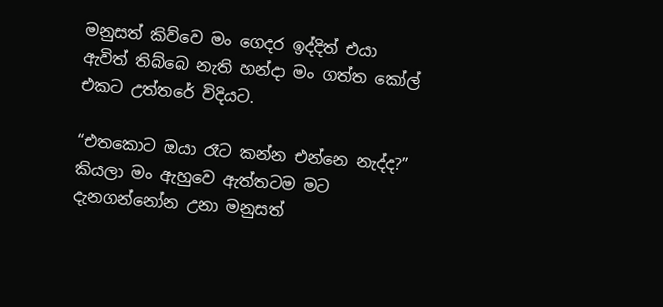මනුසත් කිව්වෙ මං ගෙදර ඉද්දිත් එයා ඇවිත් තිබ්බෙ නැති හන්දා මං ගත්ත කෝල් එකට උත්තරේ විදියට.

“එතකොට ඔයා රෑට කන්න එන්නෙ නැද්ද?” කියලා මං ඇහුවෙ ඇත්තටම මට දැනගන්නෝන උනා මනුසත්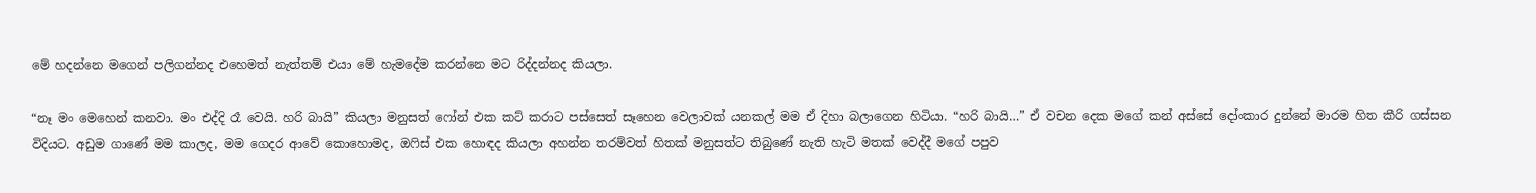මේ හදන්නෙ මගෙන් පලිගන්නද එහෙමත් නැත්තම් එයා මේ හැමදේම කරන්නෙ මට රිද්දන්නද කියලා.

“නෑ මං මෙහෙන් කනවා. මං එද්දි රෑ වෙයි. හරි බායි” කියලා මනුසත් ෆෝන් එක කට් කරාට පස්සෙත් සෑහෙන වෙලාවක් යනකල් මම ඒ දිහා බලාගෙන හිටියා. “හරි බායි…” ඒ වචන දෙක මගේ කන් අස්සේ දෝංකාර දුන්නේ මාරම හිත කීරි ගස්සන විදියට. අඩුම ගාණේ මම කාලද, මම ගෙදර ආවේ කොහොමද, ඔෆිස් එක හොඳද කියලා අහන්න තරම්වත් හිතක් මනුසත්ට තිබුණේ නැති හැටි මතක් වෙද්දී මගේ පපුව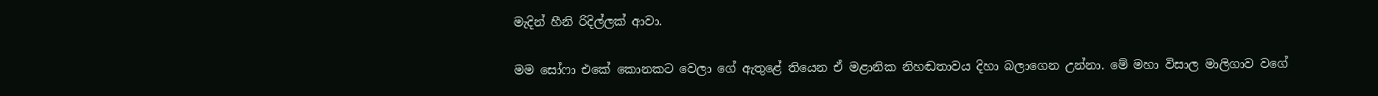මැදින් හීනි රිදිල්ලක් ආවා.

මම සෝෆා එකේ කොනකට වෙලා ගේ ඇතුළේ තියෙන ඒ මළානික නිහඬතාවය දිහා බලාගෙන උන්නා. මේ මහා විසාල මාලිගාව වගේ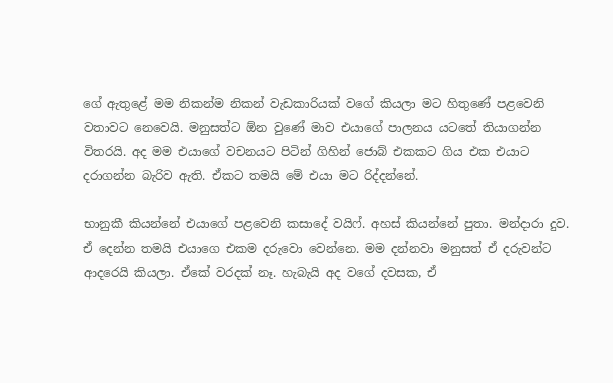ගේ ඇතුළේ මම නිකන්ම නිකන් වැඩකාරියක් වගේ කියලා මට හිතුණේ පළවෙනි වතාවට නෙවෙයි. මනුසත්ට ඕන වුණේ මාව එයාගේ පාලනය යටතේ තියාගන්න විතරයි. අද මම එයාගේ වචනයට පිටින් ගිහින් ජොබ් එකකට ගිය එක එයාට දරාගන්න බැරිව ඇති. ඒකට තමයි මේ එයා මට රිද්දන්නේ.

භානුකී කියන්නේ එයාගේ පළවෙනි කසාදේ වයිෆ්. අහස් කියන්නේ පුතා. මන්දාරා දුව. ඒ දෙන්න තමයි එයාගෙ එකම දරුවො වෙන්නෙ. මම දන්නවා මනුසත් ඒ දරුවන්ට ආදරෙයි කියලා. ඒකේ වරදක් නෑ. හැබැයි අද වගේ දවසක, ඒ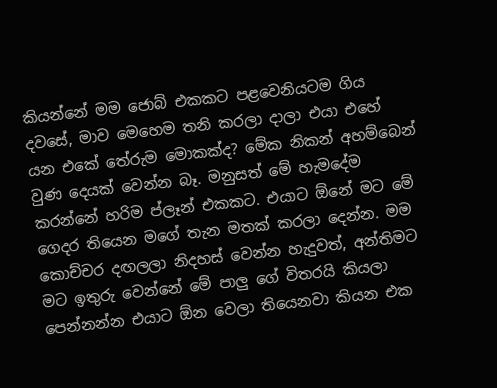කියන්නේ මම ජොබ් එකකට පළවෙනියටම ගිය දවසේ, මාව මෙහෙම තනි කරලා දාලා එයා එහේ යන එකේ තේරුම මොකක්ද? මේක නිකන් අහම්බෙන් වුණ දෙයක් වෙන්න බෑ. මනුසත් මේ හැමදේම කරන්නේ හරිම ප්ලෑන් එකකට. එයාට ඕනේ මට මේ ගෙදර තියෙන මගේ තැන මතක් කරලා දෙන්න. මම කොච්චර දඟලලා නිදහස් වෙන්න හැදුවත්, අන්තිමට මට ඉතුරු වෙන්නේ මේ පාලු ගේ විතරයි කියලා පෙන්නන්න එයාට ඕන වෙලා තියෙනවා කියන එක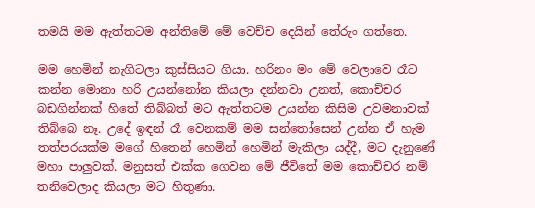තමයි මම ඇත්තටම අන්තිමේ මේ වෙච්ච දෙයින් තේරුං ගත්තෙ.

මම හෙමින් නැගිටලා කුස්සියට ගියා. හරිනං මං මේ වෙලාවෙ රෑට කන්න මොනා හරි උයන්නෝන කියලා දන්නවා උනත්, කොච්චර බඩගින්නක් හිතේ තිබ්බත් මට ඇත්තටම උයන්න කිසිම උවමනාවක් තිබ්බෙ නෑ. උදේ ඉඳන් රෑ වෙනකම් මම සන්තෝසෙන් උන්න ඒ හැම තත්පරයක්ම මගේ හිතෙන් හෙමින් හෙමින් මැකිලා යද්දී, මට දැනුණේ මහා පාලුවක්. මනුසත් එක්ක ගෙවන මේ ජීවිතේ මම කොච්චර නම් තනිවෙලාද කියලා මට හිතුණා.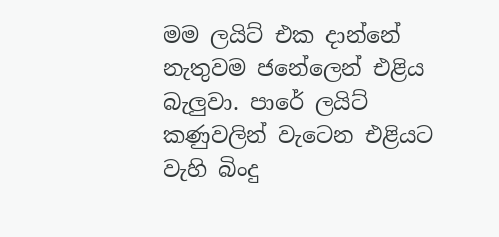මම ලයිට් එක දාන්නේ නැතුවම ජනේලෙන් එළිය බැලුවා. පාරේ ලයිට් කණුවලින් වැටෙන එළියට වැහි බිංදු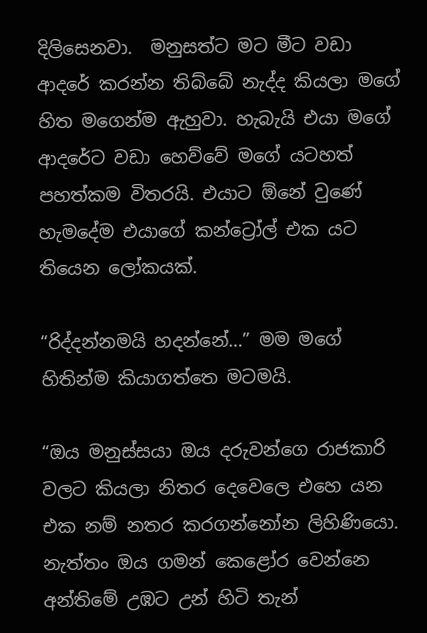දිලිසෙනවා.  මනුසත්ට මට මීට වඩා ආදරේ කරන්න තිබ්බේ නැද්ද කියලා මගේ හිත මගෙන්ම ඇහුවා. හැබැයි එයා මගේ ආදරේට වඩා හෙව්වේ මගේ යටහත් පහත්කම විතරයි. එයාට ඕනේ වුණේ හැමදේම එයාගේ කන්ට්‍රෝල් එක යට තියෙන ලෝකයක්.

“රිද්දන්නමයි හදන්නේ…” මම මගේ හිතින්ම කියාගත්තෙ මටමයි.

“ඔය මනුස්සයා ඔය දරුවන්ගෙ රාජකාරි වලට කියලා නිතර දෙවෙලෙ එහෙ යන එක නම් නතර කරගන්නෝන ලිහිණියො. නැත්තං ඔය ගමන් කෙළෝර වෙන්නෙ අන්තිමේ උඹට උන් හිටි තැන්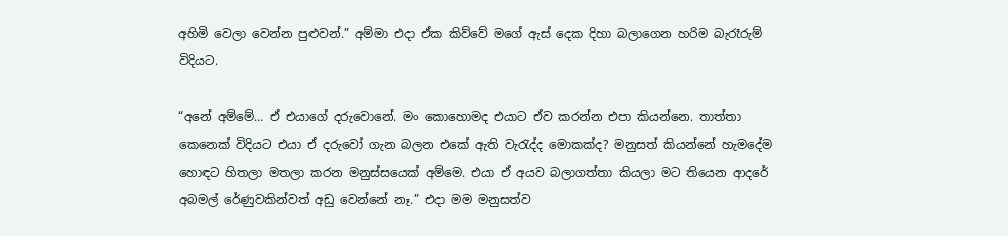අහිමි වෙලා වෙන්න පුළුවන්.” අම්මා එදා ඒක කිව්වේ මගේ ඇස් දෙක දිහා බලාගෙන හරිම බැරෑරුම් විදියට.

“අනේ අම්මේ… ඒ එයාගේ දරුවොනේ. මං කොහොමද එයාට ඒව කරන්න එපා කියන්නෙ. තාත්තා කෙනෙක් විදියට එයා ඒ දරුවෝ ගැන බලන එකේ ඇති වැරැද්ද මොකක්ද? මනුසත් කියන්නේ හැමදේම හොඳට හිතලා මතලා කරන මනුස්සයෙක් අම්මෙ. එයා ඒ අයව බලාගත්තා කියලා මට තියෙන ආදරේ අබමල් රේණුවකින්වත් අඩු වෙන්නේ නෑ.” එදා මම මනුසත්ව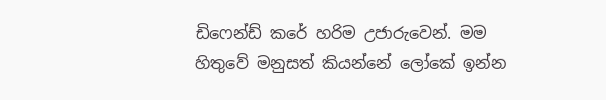ඩිෆෙන්ඩ් කරේ හරිම උජාරුවෙන්. මම හිතුවේ මනුසත් කියන්නේ ලෝකේ ඉන්න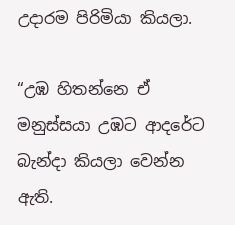උදාරම පිරිමියා කියලා.

“උඹ හිතන්නෙ ඒ මනුස්සයා උඹට ආදරේට බැන්දා කියලා වෙන්න ඇති.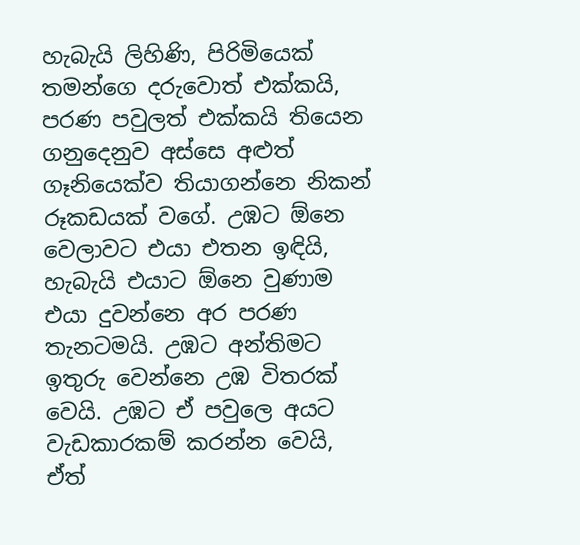හැබැයි ලිහිණි, පිරිමියෙක් තමන්ගෙ දරුවොත් එක්කයි, පරණ පවුලත් එක්කයි තියෙන ගනුදෙනුව අස්සෙ අළුත් ගෑනියෙක්ව තියාගන්නෙ නිකන් රූකඩයක් වගේ. උඹට ඕනෙ වෙලාවට එයා එතන ඉඳියි, හැබැයි එයාට ඕනෙ වුණාම එයා දුවන්නෙ අර පරණ තැනටමයි. උඹට අන්තිමට ඉතුරු වෙන්නෙ උඹ විතරක් වෙයි. උඹට ඒ පවුලෙ අයට වැඩකාරකම් කරන්න වෙයි, ඒත්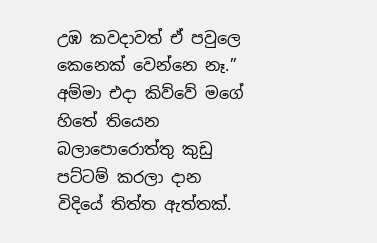උඹ කවදාවත් ඒ පවුලෙ කෙනෙක් වෙන්නෙ නෑ.” අම්මා එදා කිව්වේ මගේ හිතේ තියෙන බලාපොරොත්තු කුඩු පට්ටම් කරලා දාන විදියේ තිත්ත ඇත්තක්.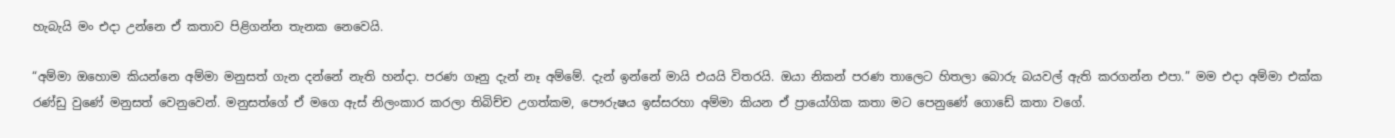හැබැයි මං එදා උන්නෙ ඒ කතාව පිළිගන්න තැනක නෙවෙයි.

“අම්මා ඔහොම කියන්නෙ අම්මා මනුසත් ගැන දන්නේ නැති හන්දා. පරණ ගෑනු දැන් නෑ අම්මේ. දැන් ඉන්නේ මායි එයයි විතරයි. ඔයා නිකන් පරණ තාලෙට හිතලා බොරු බයවල් ඇති කරගන්න එපා.” මම එදා අම්මා එක්ක රණ්ඩු වුණේ මනුසත් වෙනුවෙන්. මනුසත්ගේ ඒ මගෙ ඇස් නිලංකාර කරලා තිබිච්ච උගත්කම, පෞරුෂය ඉස්සරහා අම්මා කියන ඒ ප්‍රායෝගික කතා මට පෙනුණේ ගොඩේ කතා වගේ.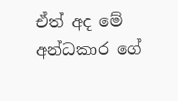ඒත් අද මේ අන්ධකාර ගේ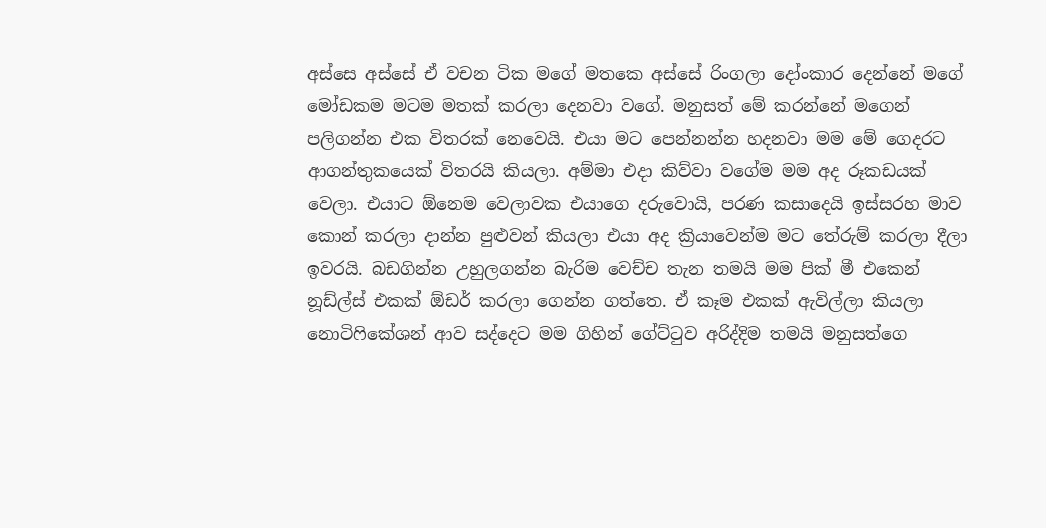අස්සෙ අස්සේ ඒ වචන ටික මගේ මතකෙ අස්සේ රිංගලා දෝංකාර දෙන්නේ මගේ මෝඩකම මටම මතක් කරලා දෙනවා වගේ. මනුසත් මේ කරන්නේ මගෙන් පලිගන්න එක විතරක් නෙවෙයි. එයා මට පෙන්නන්න හදනවා මම මේ ගෙදරට ආගන්තුකයෙක් විතරයි කියලා. අම්මා එදා කිව්වා වගේම මම අද රූකඩයක් වෙලා. එයාට ඕනෙම වෙලාවක එයාගෙ දරුවොයි, පරණ කසාදෙයි ඉස්සරහ මාව කොන් කරලා දාන්න පුළුවන් කියලා එයා අද ක්‍රියාවෙන්ම මට තේරුම් කරලා දීලා ඉවරයි. බඩගින්න උහුලගන්න බැරිම වෙච්ච තැන තමයි මම පික් මී එකෙන් නූඩ්ල්ස් එකක් ඕඩර් කරලා ගෙන්න ගත්තෙ. ඒ කෑම එකක් ඇවිල්ලා කියලා නොටිෆිකේශන් ආව සද්දෙට මම ගිහින් ගේට්ටුව අරිද්දිම තමයි මනුසත්ගෙ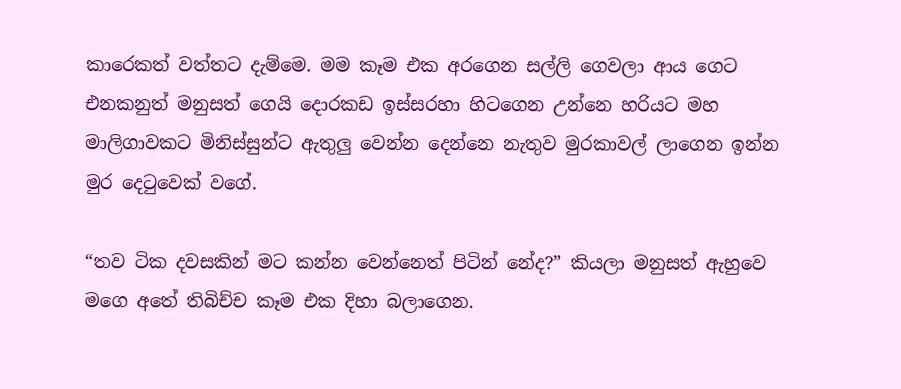කාරෙකත් වත්තට දැම්මෙ. මම කෑම එක අරගෙන සල්ලි ගෙවලා ආය ගෙට එනකනුත් මනුසත් ගෙයි දොරකඩ ඉස්සරහා හිටගෙන උන්නෙ හරියට මහ මාලිගාවකට මිනිස්සුන්ට ඇතුලු වෙන්න දෙන්නෙ නැතුව මුරකාවල් ලාගෙන ඉන්න මුර දෙටුවෙක් වගේ.

“තව ටික දවසකින් මට කන්න වෙන්නෙත් පිටින් නේද?” කියලා මනුසත් ඇහුවෙ මගෙ අතේ තිබිච්ච කෑම එක දිහා බලාගෙන.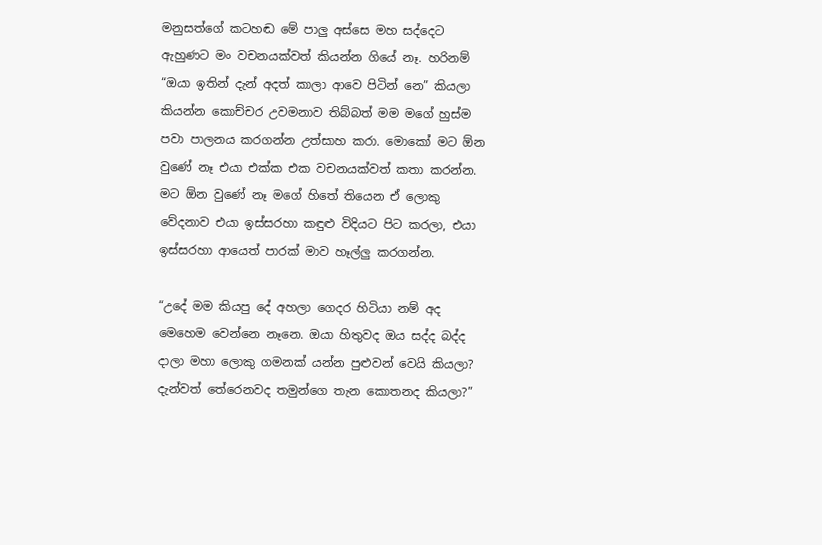මනුසත්ගේ කටහඬ මේ පාලු අස්සෙ මහ සද්දෙට ඇහුණට මං වචනයක්වත් කියන්න ගියේ නෑ. හරිනම් “ඔයා ඉතින් දැන් අදත් කාලා ආවෙ පිටින් නෙ” කියලා කියන්න කොච්චර උවමනාව තිබ්බත් මම මගේ හුස්ම පවා පාලනය කරගන්න උත්සාහ කරා. මොකෝ මට ඕන වුණේ නෑ එයා එක්ක එක වචනයක්වත් කතා කරන්න. මට ඕන වුණේ නෑ මගේ හිතේ තියෙන ඒ ලොකු වේදනාව එයා ඉස්සරහා කඳුළු විදියට පිට කරලා, එයා ඉස්සරහා ආයෙත් පාරක් මාව හෑල්ලු කරගන්න.

“උදේ මම කියපු දේ අහලා ගෙදර හිටියා නම් අද මෙහෙම වෙන්නෙ නෑනෙ. ඔයා හිතුවද ඔය සද්ද බද්ද දාලා මහා ලොකු ගමනක් යන්න පුළුවන් වෙයි කියලා? දැන්වත් තේරෙනවද තමුන්ගෙ තැන කොතනද කියලා?”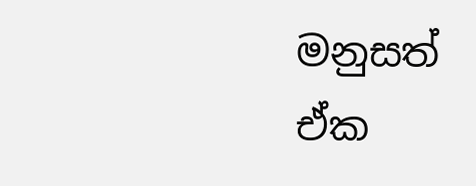මනුසත් ඒක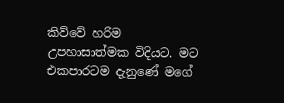කිව්වේ හරිම උපහාසාත්මක විදියට. මට එකපාරටම දැනුණේ මගේ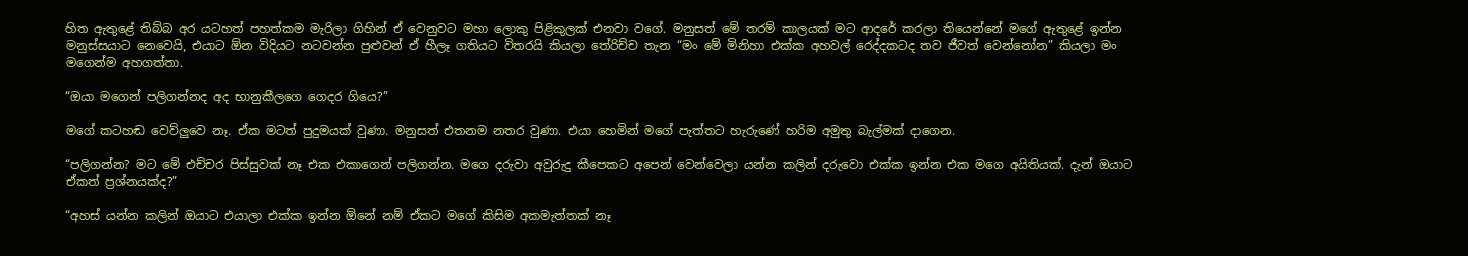හිත ඇතුළේ තිබ්බ අර යටහත් පහත්කම මැරිලා ගිහින් ඒ වෙනුවට මහා ලොකු පිළිකුලක් එනවා වගේ. මනුසත් මේ තරම් කාලයක් මට ආදරේ කරලා තියෙන්නේ මගේ ඇතුළේ ඉන්න මනුස්සයාට නෙවෙයි, එයාට ඕන විදියට නටවන්න පුළුවන් ඒ හීලෑ ගතියට විතරයි කියලා තේරිච්ච තැන “මං මේ මිනිහා එක්ක අහවල් රෙද්දකටද තව ජීවත් වෙන්නෝන” කියලා මං මගෙන්ම අහගත්තා.

“ඔයා මගෙන් පලිගන්නද අද භානුකීලගෙ ගෙදර ගියෙ?”

මගේ කටහඬ වෙව්ලුවෙ නෑ. ඒක මටත් පුදුමයක් වුණා. මනුසත් එතනම නතර වුණා. එයා හෙමින් මගේ පැත්තට හැරුණේ හරිම අමුතු බැල්මක් දාගෙන.

“පලිගන්න? මට මේ එච්චර පිස්සුවක් නෑ එක එකාගෙන් පලිගන්න. මගෙ දරුවා අවුරුදු කීපෙකට අපෙන් වෙන්වෙලා යන්න කලින් දරුවො එක්ක ඉන්න එක මගෙ අයිතියක්. දැන් ඔයාට ඒකත් ප්‍රශ්නයක්ද?”

“අහස් යන්න කලින් ඔයාට එයාලා එක්ක ඉන්න ඕනේ නම් ඒකට මගේ කිසිම අකමැත්තක් නෑ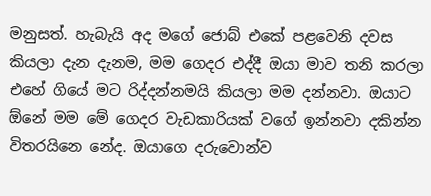මනුසත්. හැබැයි අද මගේ ජොබ් එකේ පළවෙනි දවස කියලා දැන දැනම, මම ගෙදර එද්දී ඔයා මාව තනි කරලා එහේ ගියේ මට රිද්දන්නමයි කියලා මම දන්නවා. ඔයාට ඕනේ මම මේ ගෙදර වැඩකාරියක් වගේ ඉන්නවා දකින්න විතරයිනෙ නේද. ඔයාගෙ දරුවොන්ව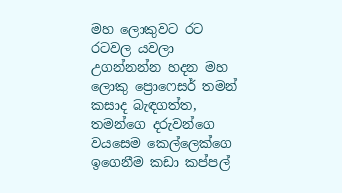මහ ලොකුවට රට රටවල යවලා උගන්නන්න හදන මහ ලොකු ප්‍රොෆෙසර් තමන් කසාද බැඳගත්ත, තමන්ගෙ දරුවන්ගෙ වයසෙම කෙල්ලෙක්ගෙ ඉගෙනීම කඩා කප්පල්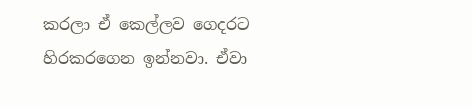කරලා ඒ කෙල්ලව ගෙදරට හිරකරගෙන ඉන්නවා. ඒවා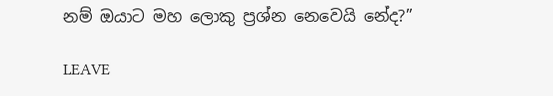නම් ඔයාට මහ ලොකු ප්‍රශ්න නෙවෙයි නේද?”

LEAVE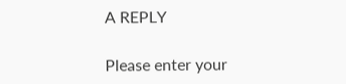A REPLY

Please enter your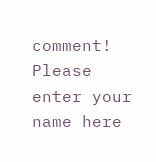comment!
Please enter your name here